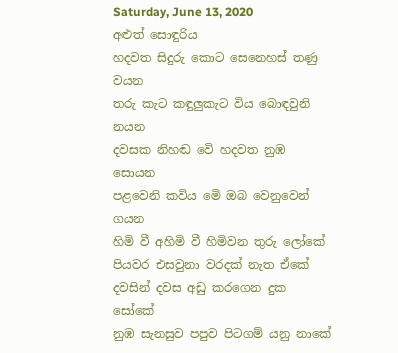Saturday, June 13, 2020
අළුත් සොඳුරිය
හදවත සිදුරු කොට සෙනෙහස් තණු වයන
තරු කැට කඳුලුකැට විය බොඳවුනි නයන
දවසක නිහඬ වෙි හදවත නුඹ සොයන
පළවෙනි කවිය මෙි ඔබ වෙනුවෙන් ගයන
හිමි වී අහිමි වී හිමිවන තුරු ලෝකේ
පියවර එසවුනා වරදක් නැත ඒකේ
දවසින් දවස අඩු කරගෙන දුක සෝකේ
නුඹ සැනසුව පපුව පිටගම් යනු නාකේ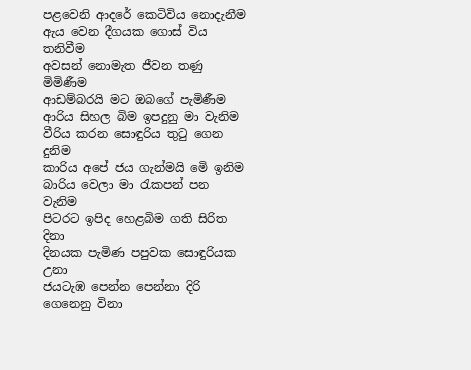පළවෙනි ආදරේ කෙටිවිය නොදැනීම
ඇය වෙන දීගයක ගොස් විය තනිවීම
අවසන් නොමැත ජීවන තණු මිමිණීම
ආඩම්බරයි මට ඔබගේ පැමිණීම
ආරිය සිහල බිම ඉපදුනු මා වැනිම
වීරිය කරන සොඳුරිය තුටු ගෙන දුනිම
කාරිය අපේ ජය ගැන්මයි මෙි ඉනිම
බාරිය වෙලා මා රැකපන් පන වැනිම
පිටරට ඉපිද හෙළබිම ගති සිරිත දිනා
දිනයක පැමිණ පපුවක සොඳුරියක උනා
ජයටැඹ පෙන්න පෙන්නා දිරි ගෙනෙනු විනා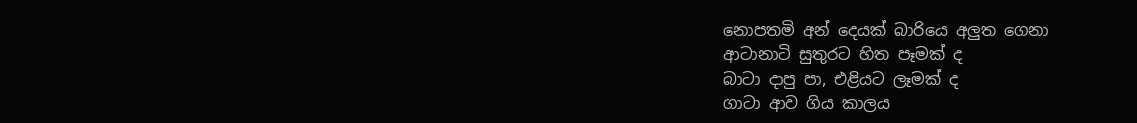නොපතමි අන් දෙයක් බාරියෙ අලුත ගෙනා
ආටානාටි සුතුරට හිත පෑමක් ද
බාටා දාපු පා, එළියට ලෑමක් ද
ගාටා ආව ගිය කාලය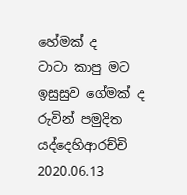හේමක් ද
ටාටා කාපු මට ඉසුසුව ගේමක් ද
රුවින් පමුදිත යද්දෙහිආරච්චි
2020.06.13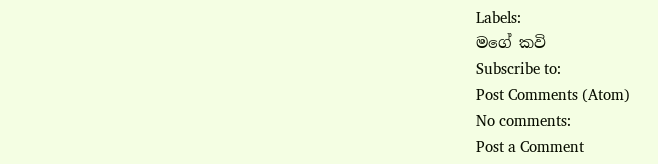Labels:
මගේ කවි
Subscribe to:
Post Comments (Atom)
No comments:
Post a Comment